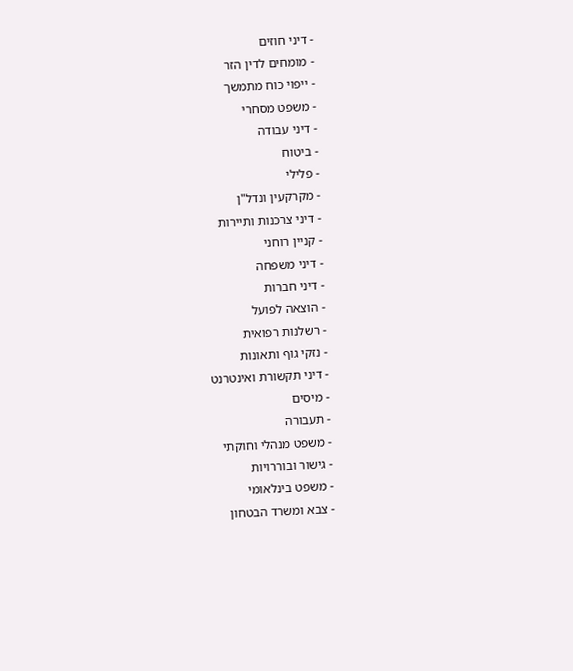- דיני חוזים
- מומחים לדין הזר
- ייפוי כוח מתמשך
- משפט מסחרי
- דיני עבודה
- ביטוח
- פלילי
- מקרקעין ונדל"ן
- דיני צרכנות ותיירות
- קניין רוחני
- דיני משפחה
- דיני חברות
- הוצאה לפועל
- רשלנות רפואית
- נזקי גוף ותאונות
- דיני תקשורת ואינטרנט
- מיסים
- תעבורה
- משפט מנהלי וחוקתי
- גישור ובוררויות
- משפט בינלאומי
- צבא ומשרד הבטחון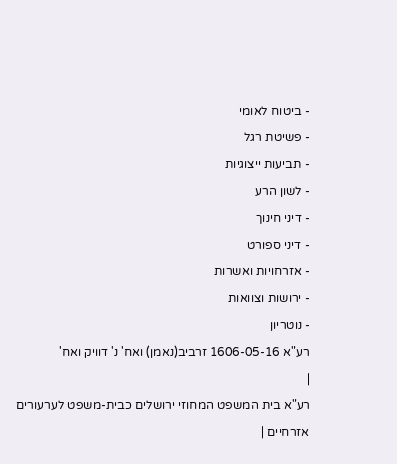- ביטוח לאומי
- פשיטת רגל
- תביעות ייצוגיות
- לשון הרע
- דיני חינוך
- דיני ספורט
- אזרחויות ואשרות
- ירושות וצוואות
- נוטריון
רע"א 1606-05-16 זרביב(נאמן) ואח' נ' דוויק ואח'
|
רע"א בית המשפט המחוזי ירושלים כבית-משפט לערעורים אזרחיים |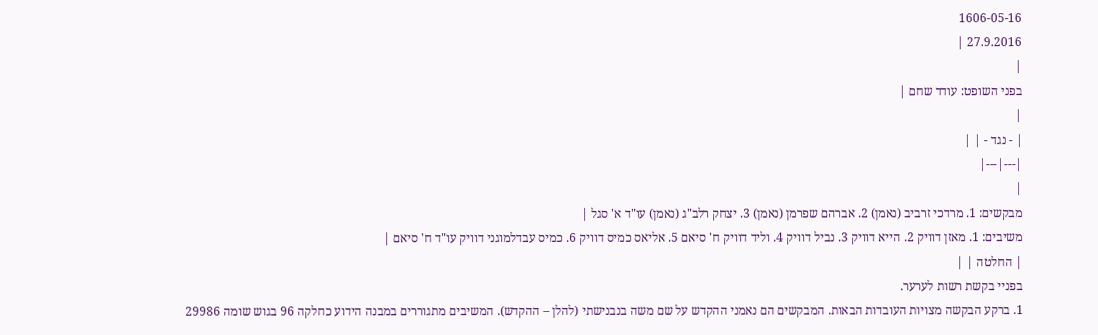1606-05-16
27.9.2016 |
|
בפני השופט: עודד שחם |
|
| - נגד - | |
|---|---|
|
מבקשים: 1. מרדכי זרביב (נאמן) 2. אברהם שפרמן (נאמן) 3. יצחק רלב"ג (נאמן) עו"ד א' סגל |
משיבים: 1. מאזן דוויק 2. הייא דוויק 3. נביל דוויק 4. וליד דוויק ח' סיאם 5. אליאס כמיס דוויק 6. כמיס עבדלמוגני דוויק עו"ד ח' סיאם |
| החלטה | |
בפניי בקשת רשות לערער.
1. ברקע הבקשה מצויות העובדות הבאות. המבקשים הם נאמני ההקדש על שם משה בנבנישתי (להלן – ההקדש). המשיבים מתגוררים במבנה הידוע כחלקה 96 בגוש שומה 29986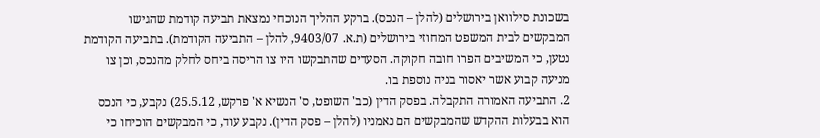בשכונת סילוואן בירושלים (להלן – הנכס). ברקע ההליך הנוכחי נמצאת תביעה קודמת שהגישו המבקשים לבית המשפט המחוזי בירושלים (ת.א. 9403/07, להלן – התביעה הקודמת). בתביעה הקודמת נטען, כי המשיבים הפרו חובה חקוקה. הסעדים שהתבקשו היו צו הריסה ביחס לחלק מהנכס, וכן צו מניעה קבוע אשר יאסור בניה נוספת בו.
2. התביעה האמורה התקבלה. בפסק הדין (כב' השופט, ס' הנשיא א' פרקש, 25.5.12) נקבע, כי הנכס הוא בבעלות ההקדש שהמבקשים הם נאמניו (להלן – פסק הדין). נקבע עוד, כי המבקשים הוכיחו כי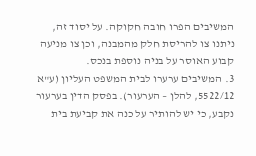המשיבים הפרו חובה חקוקה. על יסוד זה, ניתנו צו להריסת חלק מהמבנה, וכן צו מניעה קבוע האוסר על בניה נוספת בנכס.
3. המשיבים ערערו לבית המשפט העליון (ע"א 5522/12, להלן – הערעור). בפסק הדין בערעור נקבע, כי יש להותיר על כנה את קביעת בית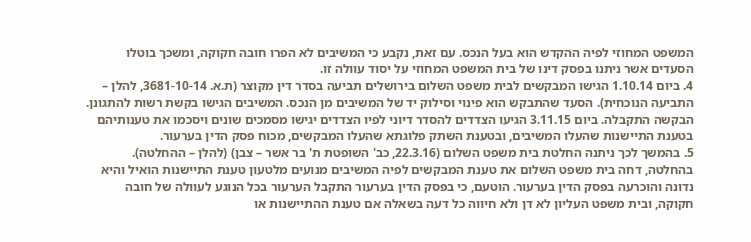המשפט המחוזי לפיה ההקדש הוא בעל הנכס. עם זאת, נקבע כי המשיבים לא הפרו חובה חקוקה, ומשכך בוטלו הסעדים אשר ניתנו בפסק דינו של בית המשפט המחוזי על יסוד עוולה זו.
4. ביום 1.10.14 הגישו המבקשים לבית משפט השלום בירושלים תביעה בסדר דין מקוצר (ת.א. 3681-10-14, להלן – התביעה הנוכחית). הסעד שהתבקש הוא פינוי וסילוק יד של המשיבים מן הנכס. המשיבים הגישו בקשת רשות להתגונן. הבקשה התקבלה. ביום 3.11.15 הגיעו הצדדים להסדר דיוני לפיו הצדדים יגישו מסמכים שונים ויסכמו את טענותיהם בטענת התיישנות שהעלו המשיבים, ובטענת השתק פלוגתא שהעלו המבקשים, מכוח פסק הדין בערעור.
5. בהמשך לכך ניתנה החלטת בית משפט השלום (22.3.16, כב' השופטת ת' בר אשר – צבן) (להלן – ההחלטה). בהחלטה, דחה בית משפט השלום את טענת המבקשים לפיה המשיבים מנועים מלטעון טענת התיישנות הואיל והיא נדונה והוכרעה בפסק הדין בערעור. הוטעם, כי בפסק הדין בערעור התקבל הערעור בכל הנוגע לעוולה של חובה חקוקה, ובית משפט העליון לא דן ולא חיווה כל דעה בשאלה אם טענת ההתיישנות או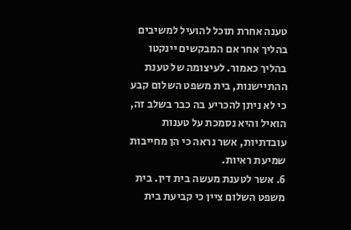טענה אחרת תוכל להועיל למשיבים בהליך אחר אם המבקשים יינקטו בהליך כאמור. לעיצומה של טענת ההתיישנות, בית משפט השלום קבע כי לא ניתן להכריע בה כבר בשלב זה, הואיל והיא נסמכת על טענות עובדתיות, אשר נראה כי הן מחייבות שמיעת ראיות.
6. אשר לטענת מעשה בית דין. בית משפט השלום ציין כי קביעת בית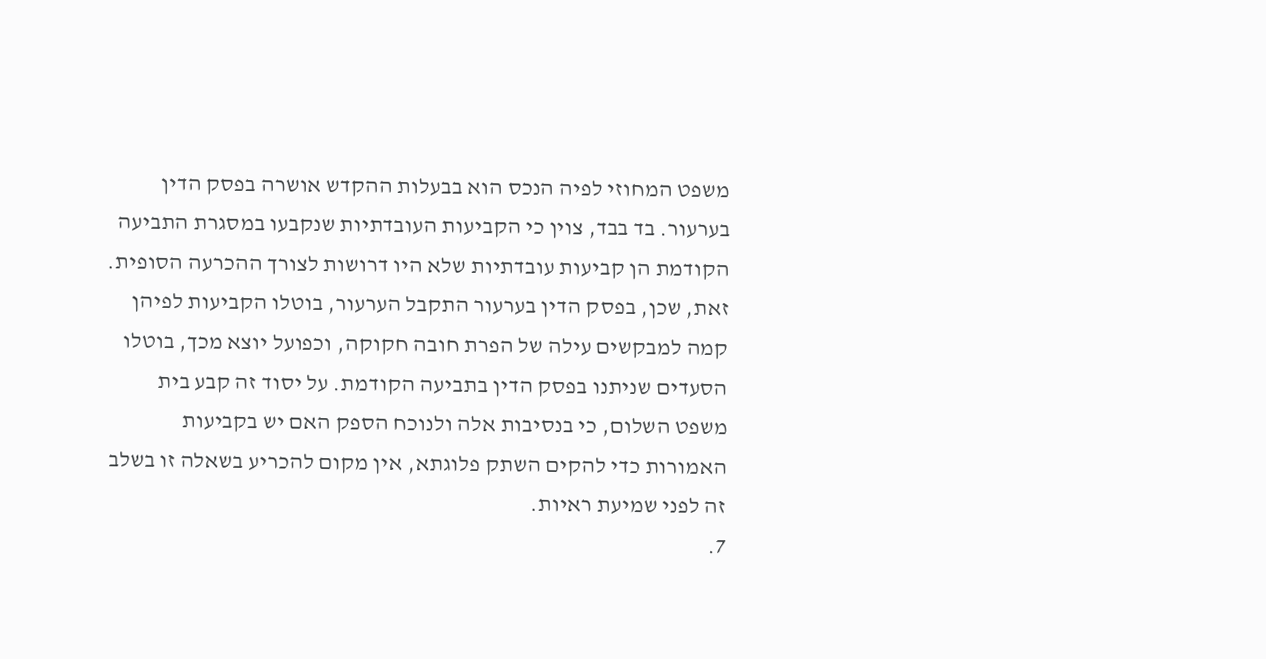משפט המחוזי לפיה הנכס הוא בבעלות ההקדש אושרה בפסק הדין בערעור. בד בבד, צוין כי הקביעות העובדתיות שנקבעו במסגרת התביעה הקודמת הן קביעות עובדתיות שלא היו דרושות לצורך ההכרעה הסופית. זאת, שכן, בפסק הדין בערעור התקבל הערעור, בוטלו הקביעות לפיהן קמה למבקשים עילה של הפרת חובה חקוקה, וכפועל יוצא מכך, בוטלו הסעדים שניתנו בפסק הדין בתביעה הקודמת. על יסוד זה קבע בית משפט השלום, כי בנסיבות אלה ולנוכח הספק האם יש בקביעות האמורות כדי להקים השתק פלוגתא, אין מקום להכריע בשאלה זו בשלב זה לפני שמיעת ראיות.
7.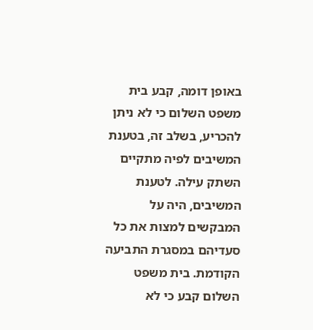באופן דומה, קבע בית משפט השלום כי לא ניתן להכריע, בשלב זה, בטענת המשיבים לפיה מתקיים השתק עילה. לטענת המשיבים, היה על המבקשים למצות את כל סעדיהם במסגרת התביעה הקודמת. בית משפט השלום קבע כי לא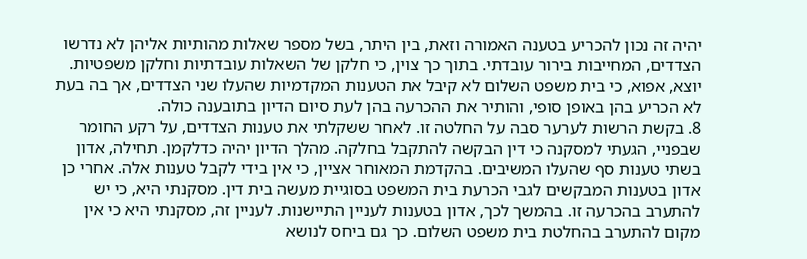יהיה זה נכון להכריע בטענה האמורה וזאת, בין היתר, בשל מספר שאלות מהותיות אליהן לא נדרשו הצדדים, המחייבות בירור עובדתי. בתוך כך צוין, כי חלקן של השאלות עובדתיות וחלקן משפטיות. יוצא, אפוא, כי בית משפט השלום לא קיבל את הטענות המקדמיות שהעלו שני הצדדים, אך בה בעת לא הכריע בהן באופן סופי, והותיר את ההכרעה בהן לעת סיום הדיון בתובענה כולה.
8. בקשת הרשות לערער סבה על החלטה זו. לאחר ששקלתי את טענות הצדדים, על רקע החומר שבפניי, הגעתי למסקנה כי דין הבקשה להתקבל בחלקה. מהלך הדיון יהיה כדלקמן. תחילה, אדון בשתי טענות סף שהעלו המשיבים. בהקדמת המאוחר אציין, כי אין בידי לקבל טענות אלה. אחרי כן אדון בטענות המבקשים לגבי הכרעת בית המשפט בסוגיית מעשה בית דין. מסקנתי היא, כי יש להתערב בהכרעה זו. בהמשך לכך, אדון בטענות לעניין התיישנות. לעניין זה, מסקנתי היא כי אין מקום להתערב בהחלטת בית משפט השלום. כך גם ביחס לנושא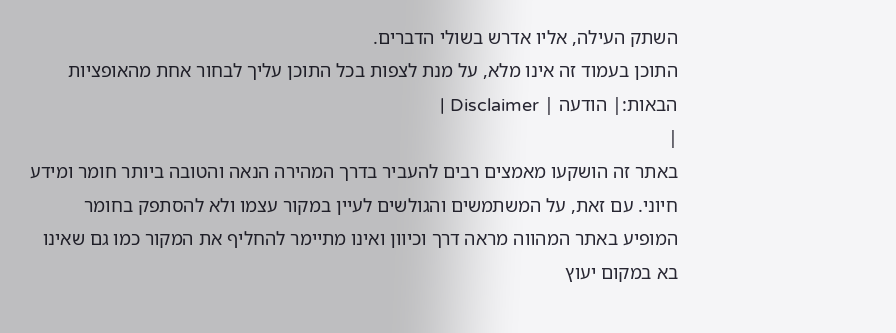השתק העילה, אליו אדרש בשולי הדברים.
התוכן בעמוד זה אינו מלא, על מנת לצפות בכל התוכן עליך לבחור אחת מהאופציות הבאות:| הודעה | Disclaimer |
|
באתר זה הושקעו מאמצים רבים להעביר בדרך המהירה הנאה והטובה ביותר חומר ומידע חיוני. עם זאת, על המשתמשים והגולשים לעיין במקור עצמו ולא להסתפק בחומר המופיע באתר המהווה מראה דרך וכיוון ואינו מתיימר להחליף את המקור כמו גם שאינו בא במקום יעוץ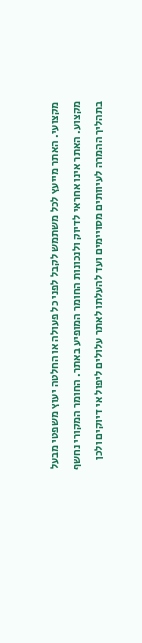מקצועי. האתר מייעץ לכל משתמש לקבל לפני כל פעולה או החלטה יעוץ משפטי מבעל מקצוע. האתר אינו אחראי לדיוק ולנכונות החומר המופיע באתר. החומר המקורי נחשף בתהליך ההמרה לעיוותים מסויימים ועד להעלתו לאתר עלולים ליפול אי דיוקים ולכן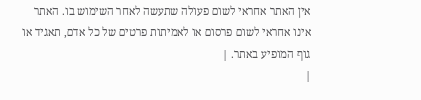אין האתר אחראי לשום פעולה שתעשה לאחר השימוש בו. האתר אינו אחראי לשום פרסום או לאמיתות פרטים של כל אדם, תאגיד או גוף המופיע באתר. |
|